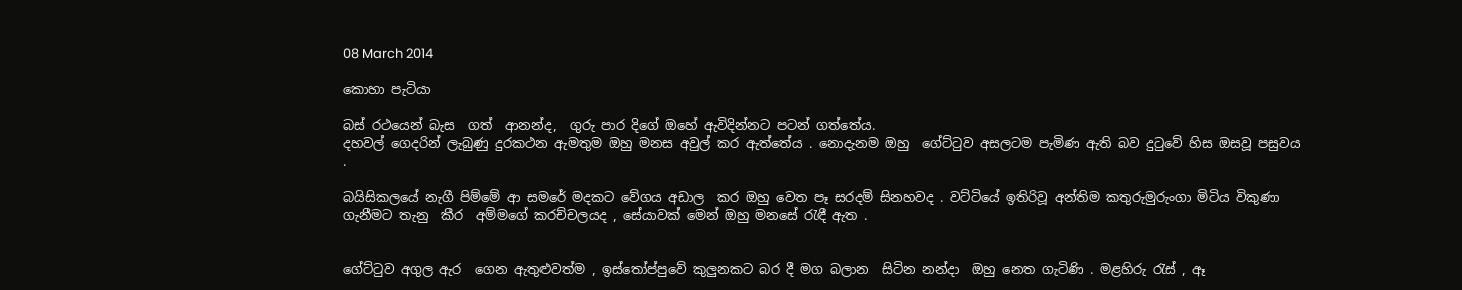08 March 2014

කොහා පැටියා

බස් රථයෙන් බැස  ගත්  ආනන්ද,  ගුරු පාර දිගේ ඔහේ ඇවිදින්නට පටන් ගත්තේය.
දහවල් ගෙදරින් ලැබුණු දුරකථන ඇමතුම ඔහු මනස අවුල් කර ඇත්තේය . නොදැනම ඔහු  ගේට්ටුව අසලටම පැමිණ ඇති බව දුටුවේ හිස ඔසවූ පසුවය .

බයිසිකලයේ නැගී පිම්මේ ආ සමරේ මදකට වේගය අඩාල  කර ඔහු වෙත පෑ සරදම් සිනහවද . වට්ටියේ ඉතිරිවූ අන්තිම කතුරුමුරුංගා මිටිය විකුණා ගැනීමට තැනු  කීර  අම්මගේ කරච්චලයද , සේයාවක් මෙන් ඔහු මනසේ රැඳී ඇත .


ගේට්ටුව අගුල ඇර  ගෙන ඇතුළුවත්ම , ඉස්තෝප්පුවේ කුලුනකට බර දී මග බලාන  සිටින නන්දා  ඔහු නෙත ගැටිණි . මළහිරු රැස් , ඈ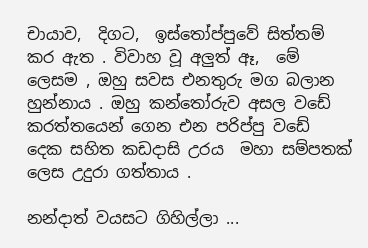චායාව,  දිගට,  ඉස්තෝප්පුවේ සිත්තම් කර ඇත . විවාහ වූ අලුත් ඈ,  මේ ලෙසම , ඔහු සවස එනතුරු මග බලාන හුන්නාය . ඔහු කන්තෝරුව අසල වඩේ  කරත්තයෙන් ගෙන එන පරිප්පු වඩේ දෙක සහිත කඩදාසි උරය  මහා සම්පතක් ලෙස උදුරා ගත්තාය .

නන්දාත් වයසට ගිහිල්ලා ...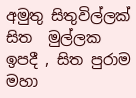අමුතු සිතුවිල්ලක් සිත  මුල්ලක ඉපදී , සිත පුරාම මහා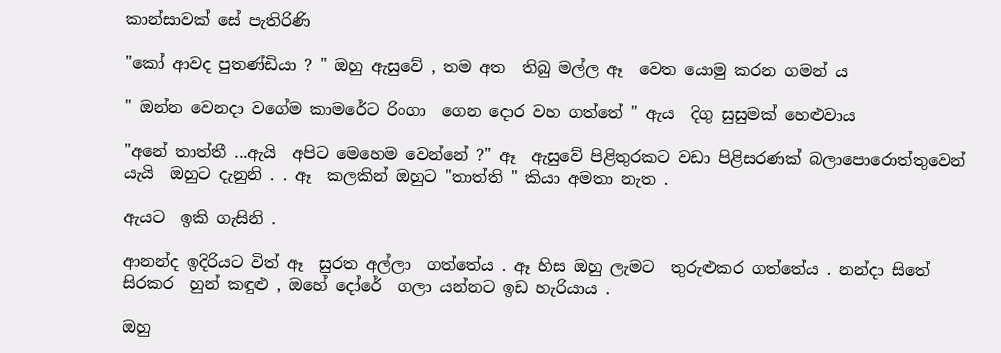කාන්සාවක් සේ පැතිරිණි

"කෝ ආවද පුතණ්ඩියා ? " ඔහු ඇසුවේ , තම අත  තිබු මල්ල ඈ  වෙත යොමු කරන ගමන් ය

" ඔන්න වෙනදා වගේම කාමරේට රිංගා  ගෙන දොර වහ ගත්තේ " ඇය  දිගු සුසුමක් හෙළුවාය

"අනේ තාත්තී ...ඇයි  අපිට මෙහෙම වෙන්නේ ?" ඈ  ඇසුවේ පිළිතුරකට වඩා පිළිසරණක් බලාපොරොත්තුවෙන් යැයි  ඔහුට දැනුනි . . ඈ  කලකින් ඔහුට "තාත්ති " කියා අමතා නැත .

ඇයට  ඉකි ගැසිනි .

ආනන්ද ඉදිරියට විත් ඈ  සුරත අල්ලා  ගත්තේය . ඈ හිස ඔහු ලැමට  තුරුළුකර ගත්තේය . නන්දා සිතේ සිරකර  හුන් කඳුළු , ඔහේ දෝරේ  ගලා යන්නට ඉඩ හැරියාය .

ඔහු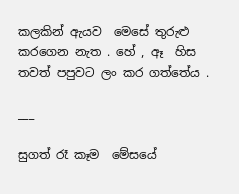කලකින් ඇයව  මෙසේ තුරුළු කරගෙන නැත . හේ , ඈ  හිස තවත් පපුවට ලං කර ගත්තේය .

___

සුගත් රෑ කෑම  මේසයේ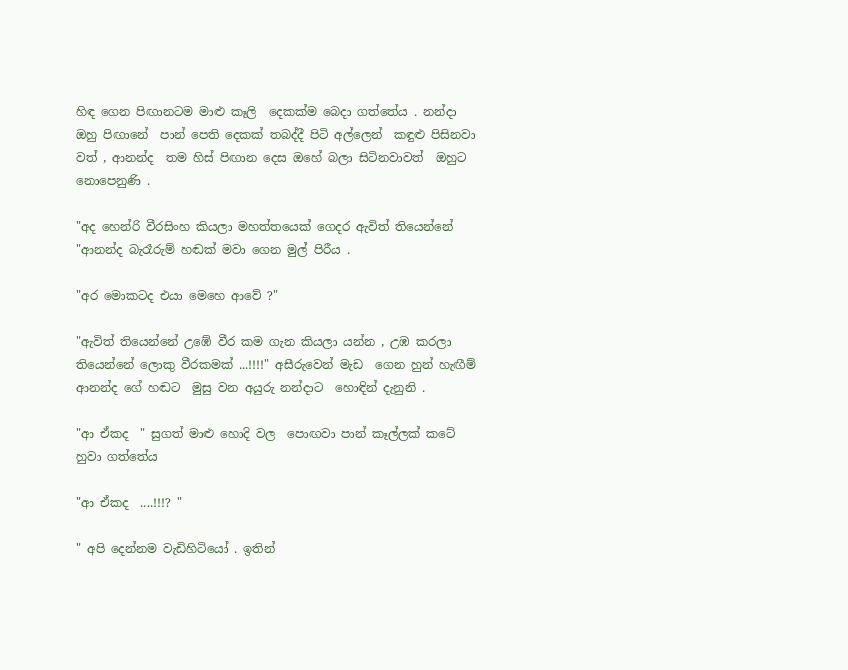හිඳ ගෙන පිඟානටම මාළු කෑලි  දෙකක්ම බෙදා ගත්තේය . නන්දා  ඔහු පිඟානේ  පාන් පෙති දෙකක් තබද්දී පිටි අල්ලෙන්  කඳුළු පිසිනවා වත් , ආනන්ද  තම හිස් පිඟාන දෙස ඔහේ බලා සිටිනවාවත්  ඔහුට නොපෙනුණි .

"අද හෙන්රි වීරසිංහ කියලා මහත්තයෙක් ගෙදර ඇවිත් තියෙන්නේ "ආනන්ද බැරෑරුම් හඬක් මවා ගෙන මුල් පිරීය .

"අර මොකටද එයා මෙහෙ ආවේ ?"

"ඇවිත් තියෙන්නේ උඹේ වීර කම ගැන කියලා යන්න , උඹ කරලා තියෙන්නේ ලොකු වීරකමක් ...!!!!" අසීරුවෙන් මැඩ  ගෙන හුන් හැඟීම් ආනන්ද ගේ හඬට  මුසු වන අයුරු නන්දාට  හොඳින් දැනුනි .

"ආ ඒකද  " සුගත් මාළු හොදි වල  පොඟවා පාන් කෑල්ලක් කටේ හුවා ගත්තේය

"ආ ඒකද  ....!!!? "

" අපි දෙන්නම වැඩිහිටියෝ . ඉතින්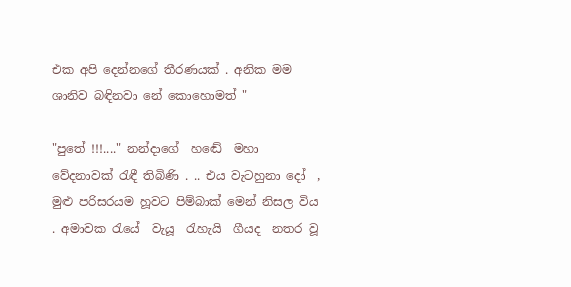එක අපි දෙන්නගේ තීරණයක් . අනික මම ශානිව බඳිනවා නේ කොහොමත් "

"පුතේ !!!...." නන්දාගේ  හඬේ  මහා වේදනාවක් රැඳී තිබිණි . .. එය වැටහුනා දෝ  , මුළු පරිසරයම හූවට පිම්බාක් මෙන් නිසල විය . අමාවක රැයේ  වැයූ  රැහැයි  ගීයද  නතර වූ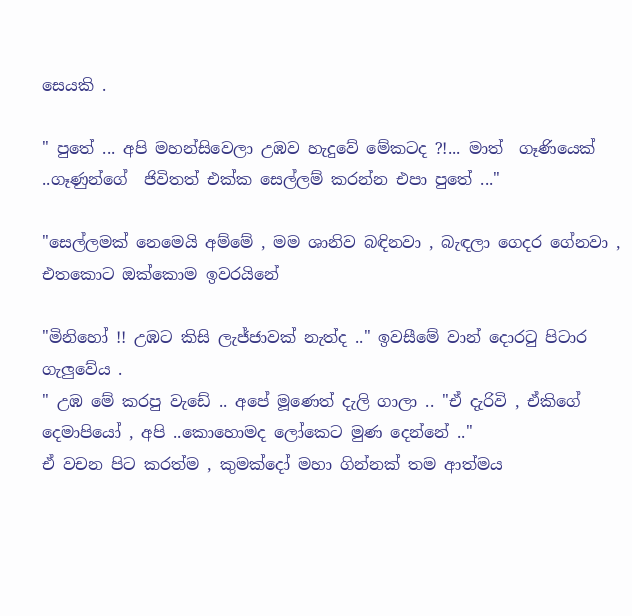සෙයකි .

" පුතේ ... අපි මහන්සිවෙලා උඹව හැදුවේ මේකටද ?!... මාත්  ගෑණියෙක් ..ගෑණුන්ගේ  ජිවිතත් එක්ක සෙල්ලම් කරන්න එපා පුතේ ..."

"සෙල්ලමක් නෙමෙයි අම්මේ , මම ශානිව බඳිනවා , බැඳලා ගෙදර ගේනවා , එතකොට ඔක්කොම ඉවරයිනේ

"මිනිහෝ !! උඹට කිසි ලැජ්ජාවක් නැත්ද .." ඉවසීමේ වාන් දොරටු පිටාර  ගැලුවේය .
" උඹ මේ කරපු වැඩේ .. අපේ මූණෙත් දැලි ගාලා .. "ඒ දැරිවි , ඒකිගේ දෙමාපියෝ , අපි ..කොහොමද ලෝකෙට මුණ දෙන්නේ .."
ඒ වචන පිට කරත්ම , කුමක්දෝ මහා ගින්නක් තම ආත්මය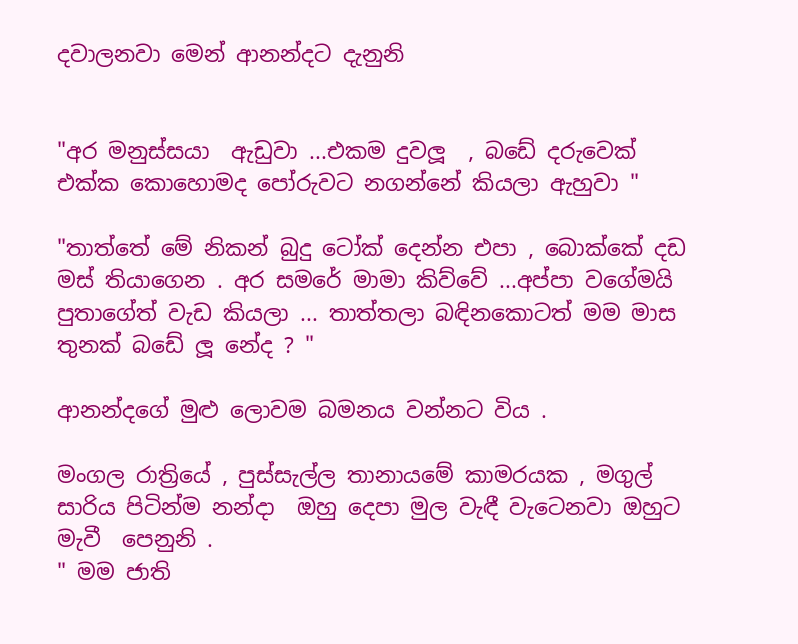දවාලනවා මෙන් ආනන්දට දැනුනි


"අර මනුස්සයා  ඇඩුවා ...එකම දුවලූ  , බඩේ දරුවෙක් එක්ක කොහොමද පෝරුවට නගන්නේ කියලා ඇහුවා "

"තාත්තේ මේ නිකන් බුදු ටෝක් දෙන්න එපා , බොක්කේ දඩ මස් තියාගෙන . අර සමරේ මාමා කිව්වේ ...අප්පා වගේමයි පුතාගේත් වැඩ කියලා ... තාත්තලා බඳිනකොටත් මම මාස තුනක් බඩේ ලූ නේද ? "

ආනන්දගේ මුළු ලොවම බමනය වන්නට විය .

මංගල රාත්‍රියේ , පුස්සැල්ල තානායමේ කාමරයක , මගුල් සාරිය පිටින්ම නන්දා  ඔහු දෙපා මුල වැඳී වැටෙනවා ඔහුට මැවී  පෙනුනි .
" මම ජාති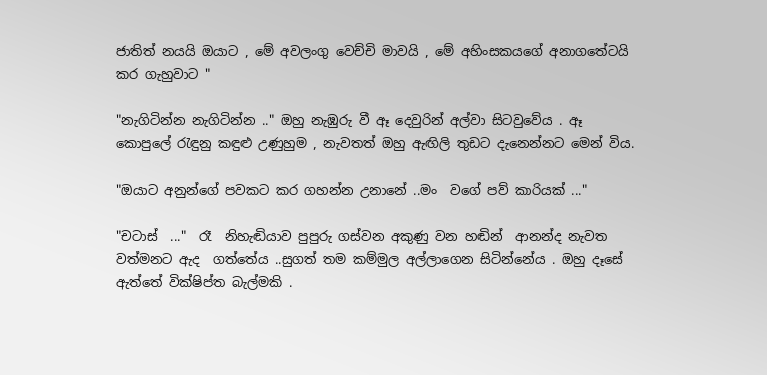ජාතිත් නයයි ඔයාට , මේ අවලංගු වෙච්චි මාවයි , මේ අහිංසකයගේ අනාගතේටයි  කර ගැහුවාට "

"නැගිටින්න නැගිටින්න .." ඔහු නැඹුරු වී ඈ දෙවුරින් අල්වා සිටවුවේය . ඈ  කොපුලේ රැඳුනු කඳුළු උණුහුම , නැවතත් ඔහු ඇඟිලි තුඩට දැනෙන්නට මෙන් විය.

"ඔයාට අනුන්ගේ පවකට කර ගහන්න උනානේ ..මං  වගේ පව් කාරියක් ..."

"චටාස්  ..."  රෑ  නිහැඬියාව පුපුරු ගස්වන අකුණු වන හඬින්  ආනන්ද නැවත වත්මනට ඇද  ගත්තේය ..සුගත් තම කම්මුල අල්ලාගෙන සිටින්නේය . ඔහු දෑසේ ඇත්තේ වික්ෂිප්ත බැල්මකි .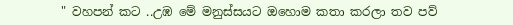" වහපන් කට ..උඹ මේ මනුස්සයට ඔහොම කතා කරලා තව පව්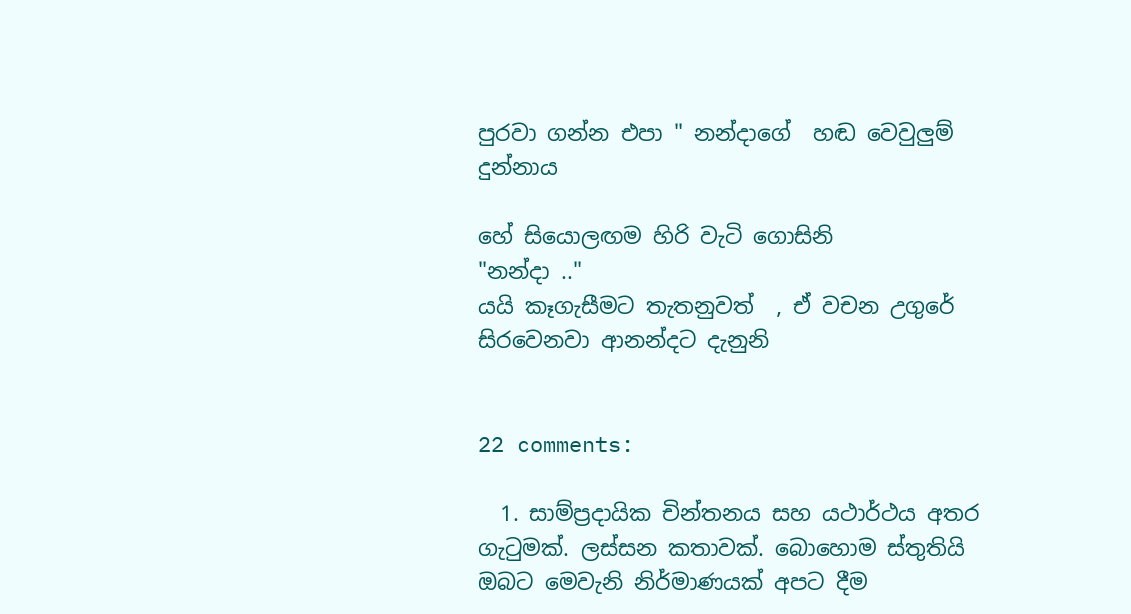පුරවා ගන්න එපා " නන්දාගේ  හඬ වෙවුලුම් දුන්නාය

හේ සියොලඟම හිරි වැටි ගොසිනි
"නන්දා .."
යයි කෑගැසීමට තැතනුවත්  , ඒ වචන උගුරේ සිරවෙනවා ආනන්දට දැනුනි


22 comments:

  1. සාම්ප්‍රදායික චින්තනය සහ යථාර්ථය අතර ගැටුමක්. ලස්සන කතාවක්. බොහොම ස්තුතියි ඔබට මෙවැනි නිර්මාණයක් අපට දීම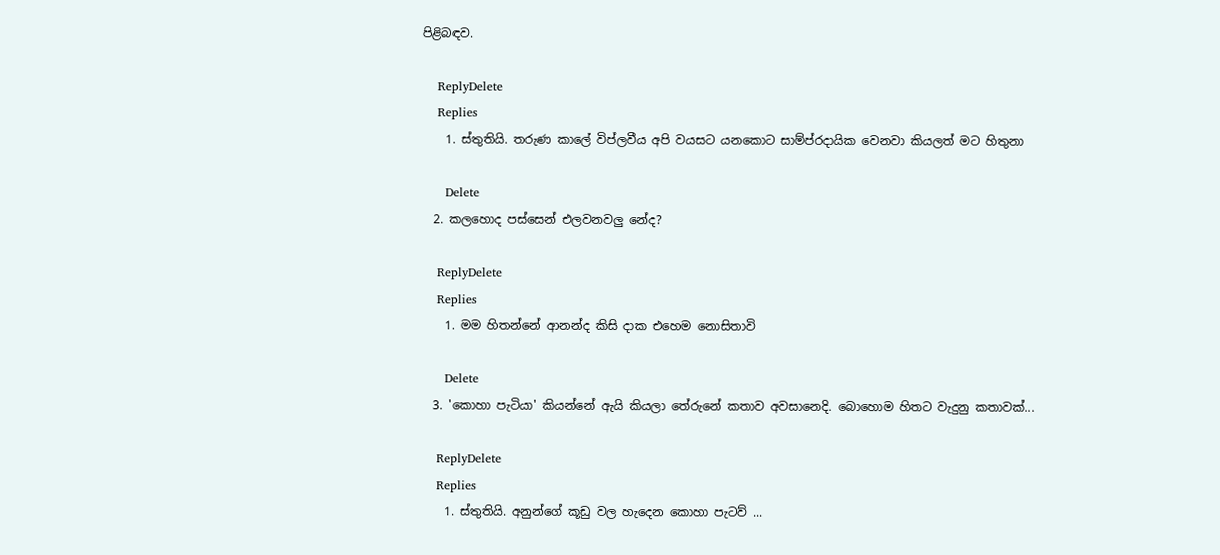පිළිබඳව.

    ReplyDelete
    Replies
    1. ස්තුතියි. තරුණ කාලේ විප්ලවීය අපි වයසට යනකොට සාම්ප්රදායික වෙනවා කියලත් මට හිතුනා

      Delete
  2. කලහොද පස්සෙන් එලවනවලු නේද?

    ReplyDelete
    Replies
    1. මම හිතන්නේ ආනන්ද කිසි දාක එහෙම නොසිතාවි

      Delete
  3. 'කොහා පැටියා' කියන්නේ ඇයි කියලා තේරුනේ කතාව අවසානෙදි. බොහොම හිතට වැදුනු කතාවක්...

    ReplyDelete
    Replies
    1. ස්තුතියි. අනුන්ගේ කූඩු වල හැදෙන කොහා පැටව් ...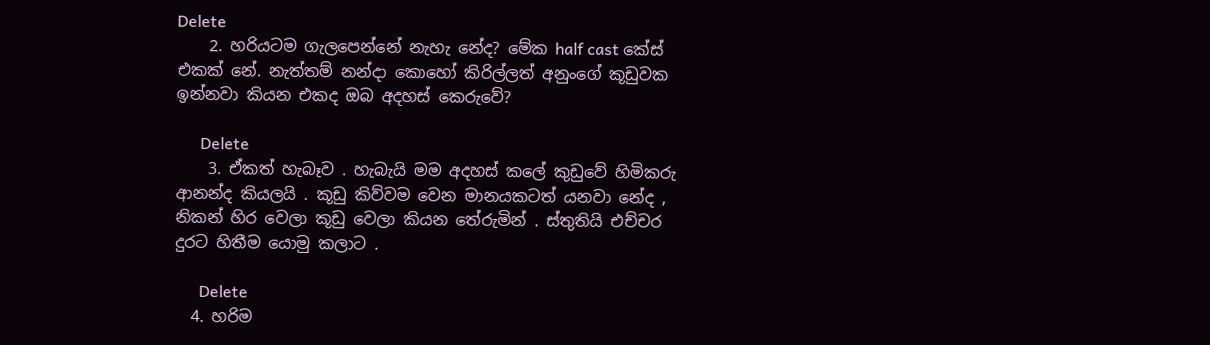Delete
    2. හරියටම ගැලපෙන්නේ නැහැ නේද? මේක half cast කේස් එකක් නේ. නැත්තම් නන්දා කොහෝ කිරිල්ලත් අනුංගේ කූඩුවක ඉන්නවා කියන එකද ඔබ අදහස් කෙරුවේ?

      Delete
    3. ඒකත් හැබෑව . හැබැයි මම අදහස් කලේ කුඩුවේ හිමිකරු ආනන්ද කියලයි . කූඩු කිව්වම වෙන මානයකටත් යනවා නේද , නිකන් හිර වෙලා කූඩු වෙලා කියන තේරුමින් . ස්තුතියි එච්චර දුරට හිතීම යොමු කලාට .

      Delete
  4. හරිම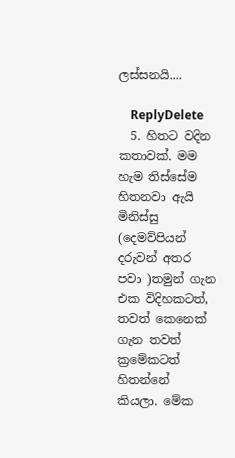ලස්සනයි....

    ReplyDelete
  5. හිතට වදින කතාවක්. මම හැම තිස්සේම හිතනවා ඇයි මිනිස්සු (දෙමව්පියන් දරුවන් අතර පවා )තමුන් ගැන එක විදිහකටත්, තවත් කෙනෙක් ගැන තවත් ක්‍රමේකටත් හිතන්නේ කියලා. මේක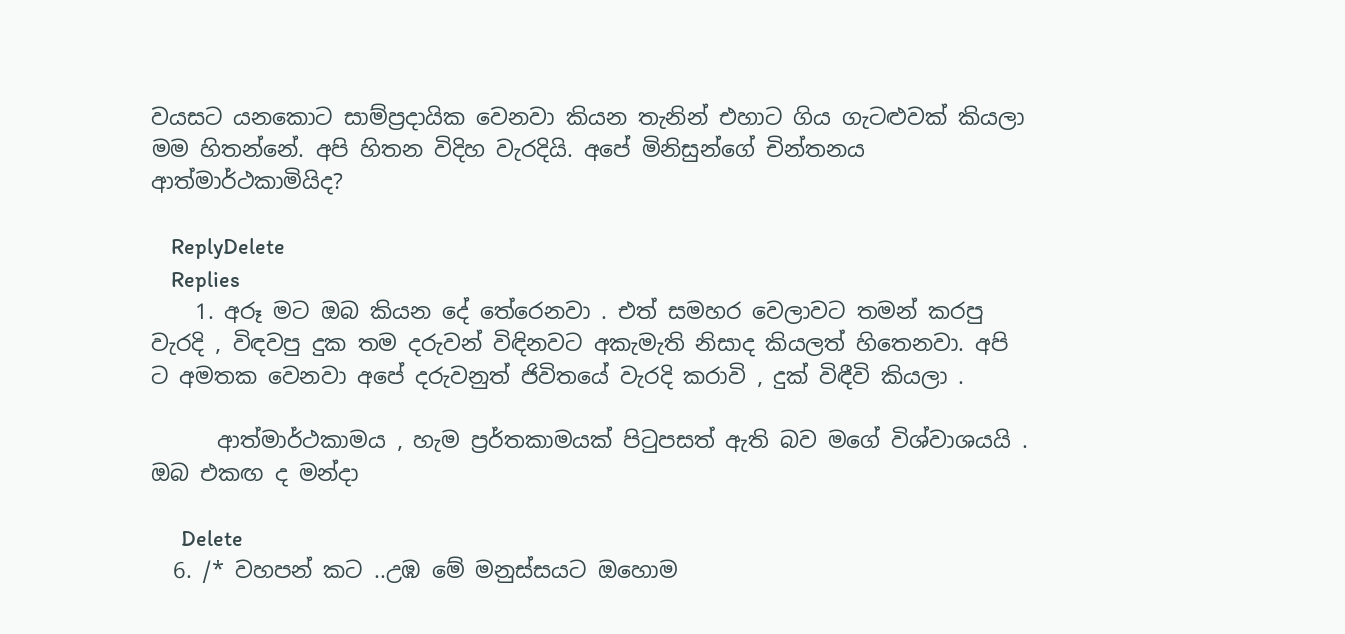වයසට යනකොට සාම්ප්‍රදායික වෙනවා කියන තැනින් එහාට ගිය ගැටළුවක් කියලා මම හිතන්නේ. අපි හිතන විදිහ වැරදියි. අපේ මිනිසුන්ගේ චින්තනය ආත්මාර්ථකාමියිද?

    ReplyDelete
    Replies
    1. අරූ මට ඔබ කියන දේ තේරෙනවා . එත් සමහර වෙලාවට තමන් කරපු වැරදි , විඳවපු දුක තම දරුවන් විඳිනවට අකැමැති නිසාද කියලත් හිතෙනවා. අපි ට අමතක වෙනවා අපේ දරුවනුත් ජිවිතයේ වැරදි කරාවි , දුක් විඳීවි කියලා .

      ආත්මාර්ථකාමය , හැම ප්‍රර්තකාමයක් පිටුපසත් ඇති බව මගේ විශ්වාශයයි . ඔබ එකඟ ද මන්දා

      Delete
  6. /* වහපන් කට ..උඹ මේ මනුස්සයට ඔහොම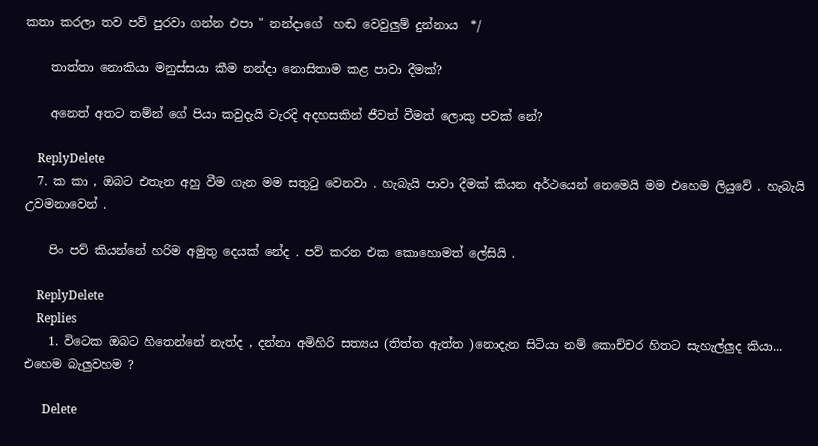කතා කරලා තව පව් පුරවා ගන්න එපා " නන්දාගේ  හඬ වෙවුලුම් දුන්නාය  */

    තාත්තා නොකියා මනුස්සයා කීම නන්දා නොසිතාම කළ පාවා දීමක්?

    අනෙත් අතට තම්න් ගේ පියා කවුදැයි වැරදි අදහසකින් ජීවත් වීමත් ලොකු පවක් නේ?

    ReplyDelete
  7. ක කා , ඔබට එතැන අහු වීම ගැන මම සතුටු වෙනවා . හැබැයි පාවා දීමක් කියන අර්ථයෙන් නෙමෙයි මම එහෙම ලියුවේ . හැබැයි උවමනාවෙන් .

    පිං පව් කියන්නේ හරිම අමුතු දෙයක් නේද . පව් කරන එක කොහොමත් ලේසියි .

    ReplyDelete
    Replies
    1. විටෙක ඔබට හිතෙන්නේ නැත්ද , දන්නා අමිහිරි සත්‍යය (තිත්ත ඇත්ත )නොදැන සිටියා නම් කොච්චර හිතට සැහැල්ලුද කියා... එහෙම බැලුවහම ?

      Delete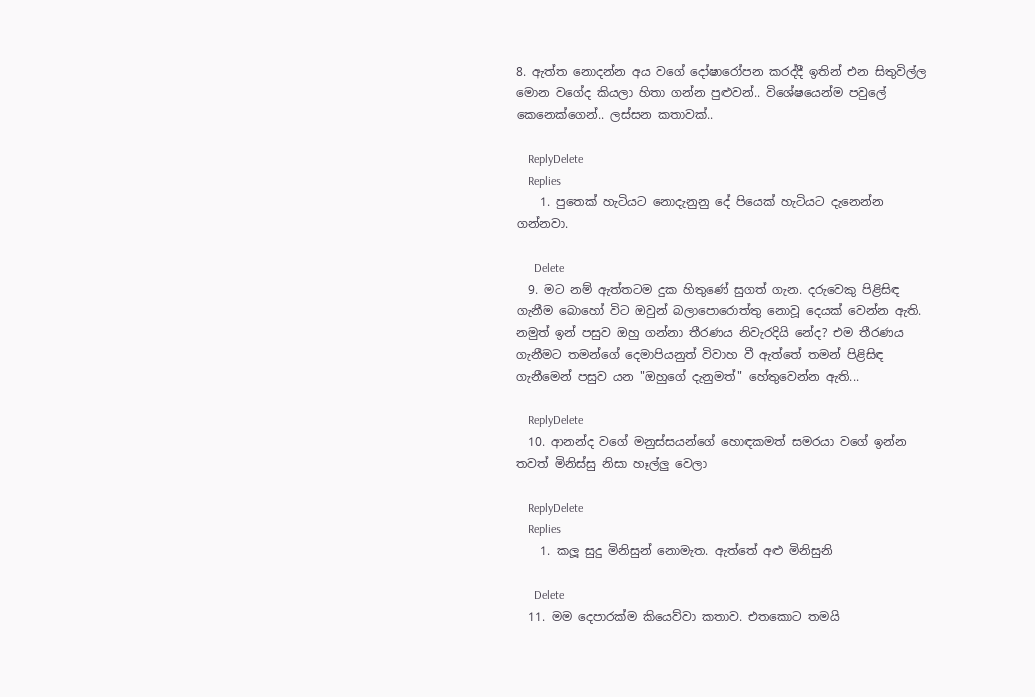8. ඇත්ත නොදන්න අය වගේ දෝෂාරෝපන කරද්දී ඉතින් එන සිතුවිල්ල මොන වගේද කියලා හිතා ගන්න පුළුවන්.. විශේෂයෙන්ම පවුලේ කෙනෙක්ගෙන්.. ලස්සන කතාවක්..

    ReplyDelete
    Replies
    1. පුතෙක් හැටියට නොදැනුනු දේ පියෙක් හැටියට දැනෙන්න ගන්නවා.

      Delete
  9. මට නම් ඇත්තටම දුක හිතුණේ සුගත් ගැන. දරුවෙකු පිළිසිඳ ගැනීම බොහෝ විට ඔවුන් බලාපොරොත්තු නොවූ දෙයක් වෙන්න ඇති. නමුත් ඉන් පසුව ඔහු ගන්නා තීරණය නිවැරදියි නේද? එම තීරණය ගැනීමට තමන්ගේ දෙමාපියනුත් විවාහ වී ඇත්තේ තමන් පිළිසිඳ ගැනීමෙන් පසුව යන "ඔහුගේ දැනුමත්" හේතුවෙන්න ඇති...

    ReplyDelete
  10. ආනන්ද වගේ මනුස්සයන්ගේ හොඳකමත් සමරයා වගේ ඉන්න තවත් මිනිස්සු නිසා හෑල්ලු වෙලා

    ReplyDelete
    Replies
    1. කලූ සුදු මිනිසුන් නොමැත. ඇත්තේ අළු මිනිසුනි

      Delete
  11. මම දෙපාරක්ම කියෙව්වා කතාව. එතකොට තමයි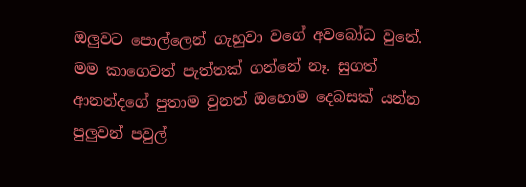ඔලුවට පොල්ලෙන් ගැහුවා වගේ අවබෝධ වුනේ. මම කාගෙවත් පැත්තක් ගන්නේ නෑ. සුගත් ආනන්දගේ පුතාම වුනත් ඔහොම දෙබසක් යන්න පුලුවන් පවුල්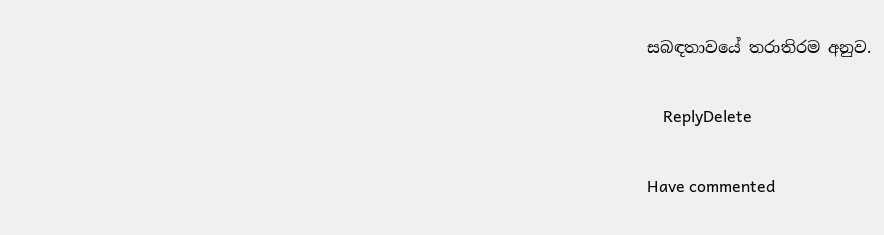සබඳතාවයේ තරාතිරම අනුව.

    ReplyDelete

Have commented